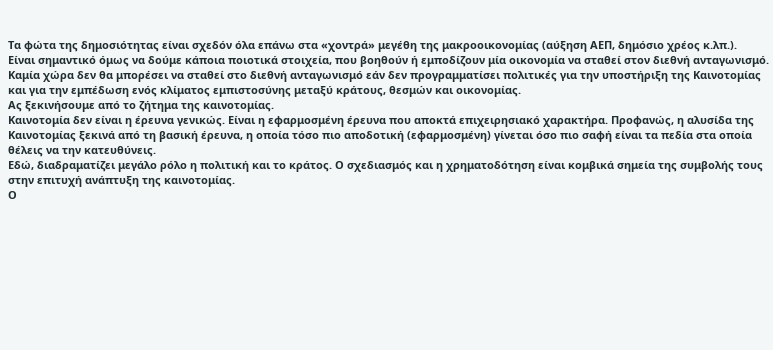Τα φώτα της δημοσιότητας είναι σχεδόν όλα επάνω στα «χοντρά» μεγέθη της μακροοικονομίας (αύξηση ΑΕΠ, δημόσιο χρέος κ.λπ.).
Είναι σημαντικό όμως να δούμε κάποια ποιοτικά στοιχεία, που βοηθούν ή εμποδίζουν μία οικονομία να σταθεί στον διεθνή ανταγωνισμό.
Καμία χώρα δεν θα μπορέσει να σταθεί στο διεθνή ανταγωνισμό εάν δεν προγραμματίσει πολιτικές για την υποστήριξη της Καινοτομίας και για την εμπέδωση ενός κλίματος εμπιστοσύνης μεταξύ κράτους, θεσμών και οικονομίας.
Ας ξεκινήσουμε από το ζήτημα της καινοτομίας.
Καινοτομία δεν είναι η έρευνα γενικώς. Είναι η εφαρμοσμένη έρευνα που αποκτά επιχειρησιακό χαρακτήρα. Προφανώς, η αλυσίδα της Καινοτομίας ξεκινά από τη βασική έρευνα, η οποία τόσο πιο αποδοτική (εφαρμοσμένη) γίνεται όσο πιο σαφή είναι τα πεδία στα οποία θέλεις να την κατευθύνεις.
Εδώ, διαδραματίζει μεγάλο ρόλο η πολιτική και το κράτος. Ο σχεδιασμός και η χρηματοδότηση είναι κομβικά σημεία της συμβολής τους στην επιτυχή ανάπτυξη της καινοτομίας.
Ο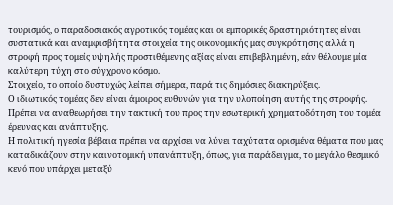τουρισμός, ο παραδοσιακός αγροτικός τομέας και οι εμπορικές δραστηριότητες είναι συστατικά και αναμφισβήτητα στοιχεία της οικονομικής μας συγκρότησης αλλά η στροφή προς τομείς υψηλής προστιθέμενης αξίας είναι επιβεβλημένη, εάν θέλουμε μία καλύτερη τύχη στο σύγχρονο κόσμο.
Στοιχείο, το οποίο δυστυχώς λείπει σήμερα, παρά τις δημόσιες διακηρύξεις.
Ο ιδιωτικός τομέας δεν είναι άμοιρος ευθυνών για την υλοποίηση αυτής της στροφής. Πρέπει να αναθεωρήσει την τακτική του προς την εσωτερική χρηματοδότηση του τομέα έρευνας και ανάπτυξης.
Η πολιτική ηγεσία βέβαια πρέπει να αρχίσει να λύνει ταχύτατα ορισμένα θέματα που μας καταδικάζουν στην καινοτομική υπανάπτυξη, όπως, για παράδειγμα, το μεγάλο θεσμικό κενό που υπάρχει μεταξύ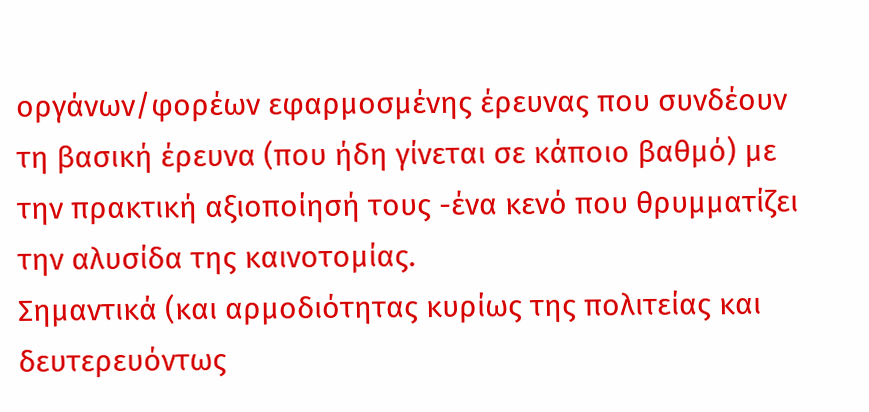οργάνων/φορέων εφαρμοσμένης έρευνας που συνδέουν τη βασική έρευνα (που ήδη γίνεται σε κάποιο βαθμό) με την πρακτική αξιοποίησή τους -ένα κενό που θρυμματίζει την αλυσίδα της καινοτομίας.
Σημαντικά (και αρμοδιότητας κυρίως της πολιτείας και δευτερευόντως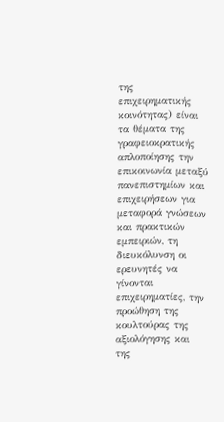της επιχειρηματικής κοινότητας) είναι τα θέματα της γραφειοκρατικής απλοποίησης την επικοινωνία μεταξύ πανεπιστημίων και επιχειρήσεων για μεταφορά γνώσεων και πρακτικών εμπειριών, τη διευκόλυνση οι ερευνητές να γίνονται επιχειρηματίες, την προώθηση της κουλτούρας της αξιολόγησης και της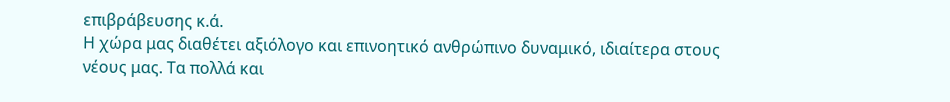επιβράβευσης κ.ά.
Η χώρα μας διαθέτει αξιόλογο και επινοητικό ανθρώπινο δυναμικό, ιδιαίτερα στους νέους μας. Τα πολλά και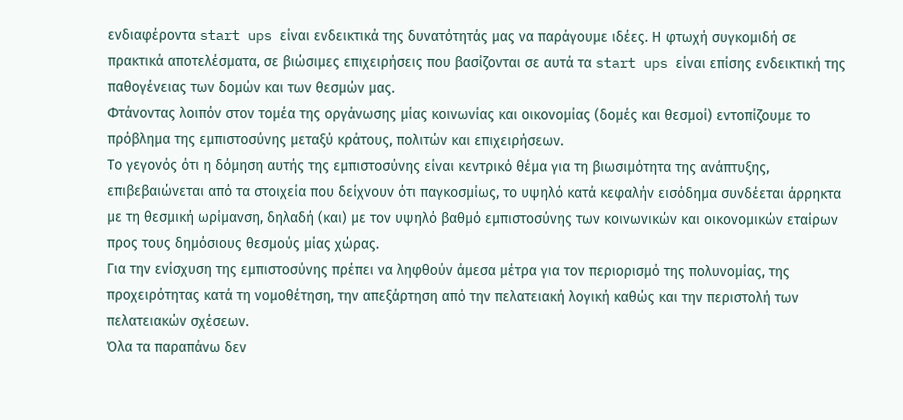ενδιαφέροντα start ups είναι ενδεικτικά της δυνατότητάς μας να παράγουμε ιδέες. Η φτωχή συγκομιδή σε πρακτικά αποτελέσματα, σε βιώσιμες επιχειρήσεις που βασίζονται σε αυτά τα start ups είναι επίσης ενδεικτική της παθογένειας των δομών και των θεσμών μας.
Φτάνοντας λοιπόν στον τομέα της οργάνωσης μίας κοινωνίας και οικονομίας (δομές και θεσμοί) εντοπίζουμε το πρόβλημα της εμπιστοσύνης μεταξύ κράτους, πολιτών και επιχειρήσεων.
Το γεγονός ότι η δόμηση αυτής της εμπιστοσύνης είναι κεντρικό θέμα για τη βιωσιμότητα της ανάπτυξης, επιβεβαιώνεται από τα στοιχεία που δείχνουν ότι παγκοσμίως, το υψηλό κατά κεφαλήν εισόδημα συνδέεται άρρηκτα με τη θεσμική ωρίμανση, δηλαδή (και) με τον υψηλό βαθμό εμπιστοσύνης των κοινωνικών και οικονομικών εταίρων προς τους δημόσιους θεσμούς μίας χώρας.
Για την ενίσχυση της εμπιστοσύνης πρέπει να ληφθούν άμεσα μέτρα για τον περιορισμό της πολυνομίας, της προχειρότητας κατά τη νομοθέτηση, την απεξάρτηση από την πελατειακή λογική καθώς και την περιστολή των πελατειακών σχέσεων.
Όλα τα παραπάνω δεν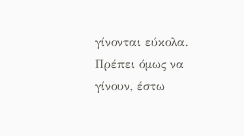γίνονται εύκολα. Πρέπει όμως να γίνουν, έστω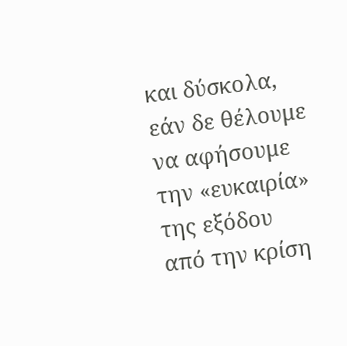και δύσκολα, εάν δε θέλουμε να αφήσουμε την «ευκαιρία» της εξόδου από την κρίση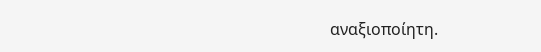αναξιοποίητη.